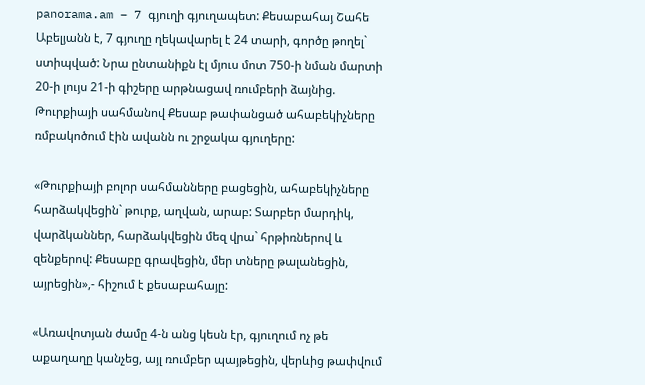panorama.am – 7 գյուղի գյուղապետ: Քեսաբահայ Շահե Աբելյանն է, 7 գյուղը ղեկավարել է 24 տարի, գործը թողել` ստիպված: Նրա ընտանիքն էլ մյուս մոտ 750-ի նման մարտի 20-ի լույս 21-ի գիշերը արթնացավ ռումբերի ձայնից. Թուրքիայի սահմանով Քեսաբ թափանցած ահաբեկիչները ռմբակոծում էին ավանն ու շրջակա գյուղերը:

«Թուրքիայի բոլոր սահմանները բացեցին, ահաբեկիչները հարձակվեցին` թուրք, աղվան, արաբ: Տարբեր մարդիկ, վարձկաններ, հարձակվեցին մեզ վրա` հրթիռներով և զենքերով: Քեսաբը գրավեցին, մեր տները թալանեցին, այրեցին»,- հիշում է քեսաբահայը:

«Առավոտյան ժամը 4-ն անց կեսն էր, գյուղում ոչ թե աքաղաղը կանչեց, այլ ռումբեր պայթեցին, վերևից թափվում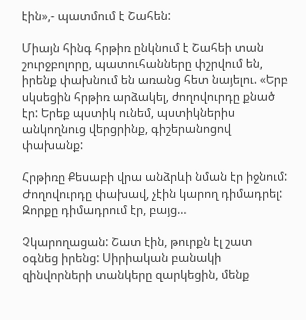էին»,- պատմում է Շահեն:

Միայն հինգ հրթիռ ընկնում է Շահեի տան շուրջբոլորը, պատուհանները փշրվում են, իրենք փախնում են առանց հետ նայելու. «Երբ սկսեցին հրթիռ արձակել, ժողովուրդը քնած էր: Երեք պստիկ ունեմ, պստիկներիս անկողնուց վերցրինք, գիշերանոցով փախանք:

Հրթիռը Քեսաբի վրա անձրևի նման էր իջնում: Ժողովուրդը փախավ, չէին կարող դիմադրել: Զորքը դիմադրում էր, բայց…

Չկարողացան: Շատ էին, թուրքն էլ շատ օգնեց իրենց: Սիրիական բանակի զինվորների տանկերը զարկեցին, մենք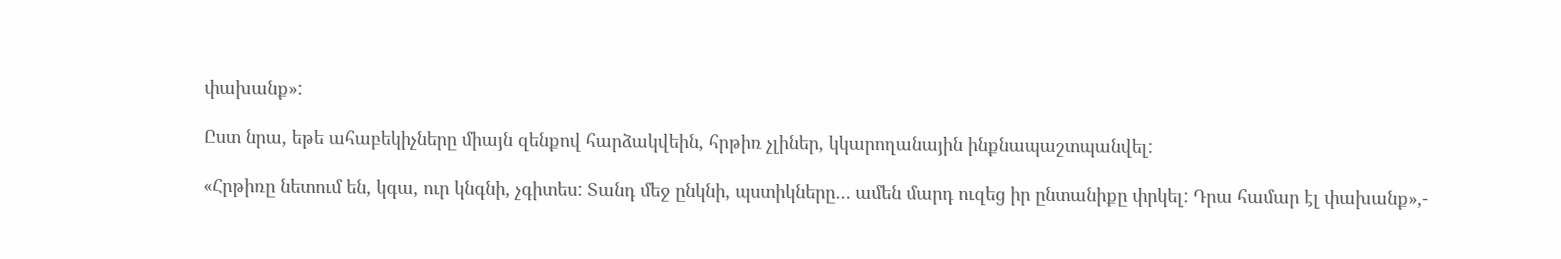փախանք»:

Ըստ նրա, եթե ահաբեկիչները միայն զենքով հարձակվեին, հրթիռ չլիներ, կկարողանային ինքնապաշտպանվել:

«Հրթիռը նետում են, կգա, ուր կնգնի, չգիտես: Տանդ մեջ ընկնի, պստիկները… ամեն մարդ ուզեց իր ընտանիքը փրկել: Դրա համար էլ փախանք»,-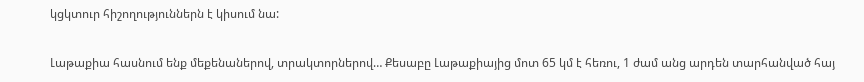կցկտուր հիշողություններն է կիսում նա:

Լաթաքիա հասնում ենք մեքենաներով, տրակտորներով… Քեսաբը Լաթաքիայից մոտ 65 կմ է հեռու, 1 ժամ անց արդեն տարհանված հայ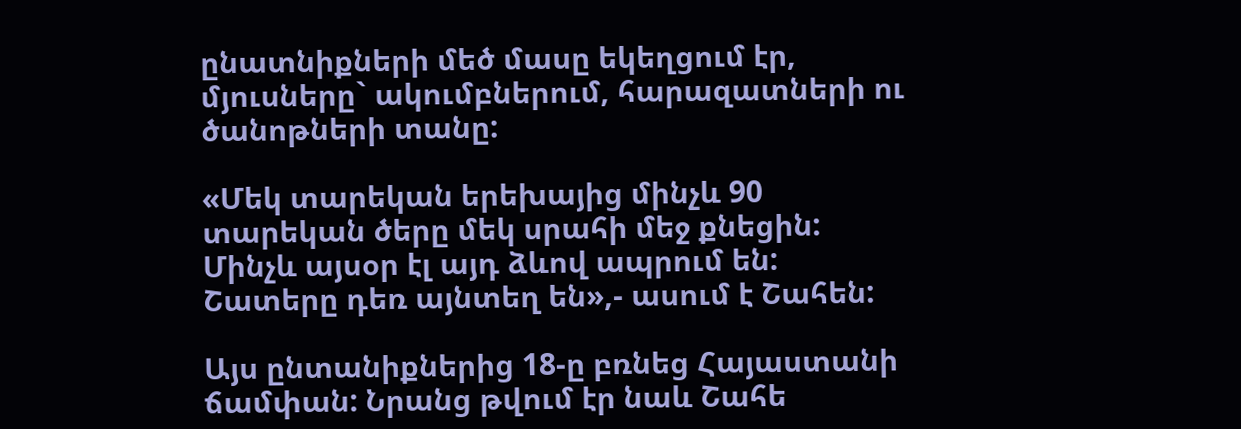ընատնիքների մեծ մասը եկեղցում էր, մյուսները` ակումբներում, հարազատների ու ծանոթների տանը:

«Մեկ տարեկան երեխայից մինչև 90 տարեկան ծերը մեկ սրահի մեջ քնեցին: Մինչև այսօր էլ այդ ձևով ապրում են: Շատերը դեռ այնտեղ են»,- ասում է Շահեն:

Այս ընտանիքներից 18-ը բռնեց Հայաստանի ճամփան: Նրանց թվում էր նաև Շահե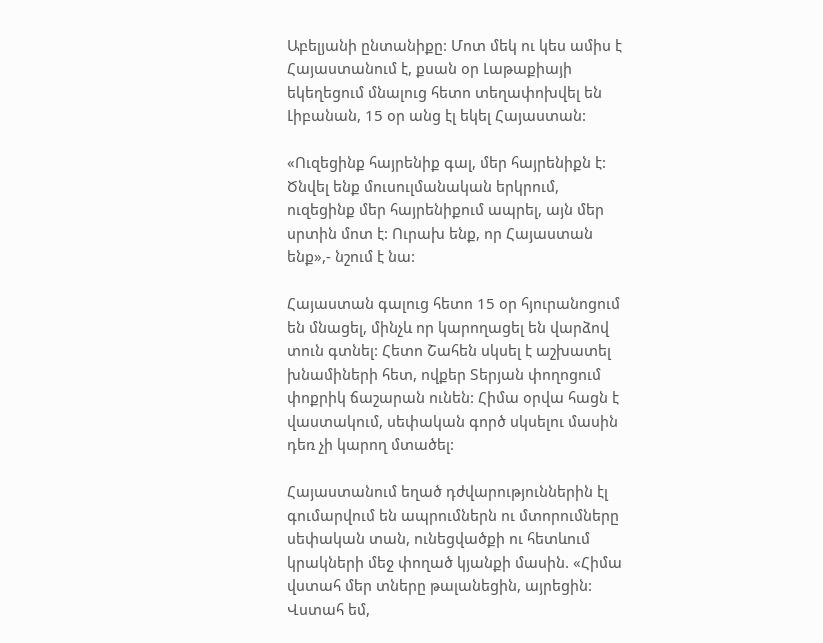Աբելյանի ընտանիքը: Մոտ մեկ ու կես ամիս է Հայաստանում է, քսան օր Լաթաքիայի եկեղեցում մնալուց հետո տեղափոխվել են Լիբանան, 15 օր անց էլ եկել Հայաստան:

«Ուզեցինք հայրենիք գալ, մեր հայրենիքն է: Ծնվել ենք մուսուլմանական երկրում, ուզեցինք մեր հայրենիքում ապրել, այն մեր սրտին մոտ է: Ուրախ ենք, որ Հայաստան ենք»,- նշում է նա:

Հայաստան գալուց հետո 15 օր հյուրանոցում են մնացել, մինչև որ կարողացել են վարձով տուն գտնել: Հետո Շահեն սկսել է աշխատել խնամիների հետ, ովքեր Տերյան փողոցում փոքրիկ ճաշարան ունեն: Հիմա օրվա հացն է վաստակում, սեփական գործ սկսելու մասին դեռ չի կարող մտածել:

Հայաստանում եղած դժվարություններին էլ գումարվում են ապրումներն ու մտորումները սեփական տան, ունեցվածքի ու հետևում կրակների մեջ փողած կյանքի մասին. «Հիմա վստահ մեր տները թալանեցին, այրեցին: Վստահ եմ,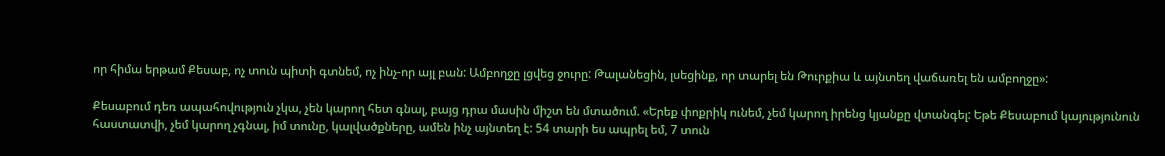որ հիմա երթամ Քեսաբ, ոչ տուն պիտի գտնեմ, ոչ ինչ-որ այլ բան: Ամբողջը լցվեց ջուրը: Թալանեցին, լսեցինք, որ տարել են Թուրքիա և այնտեղ վաճառել են ամբողջը»:

Քեսաբում դեռ ապահովություն չկա, չեն կարող հետ գնալ, բայց դրա մասին միշտ են մտածում. «Երեք փոքրիկ ունեմ, չեմ կարող իրենց կյանքը վտանգել: Եթե Քեսաբում կայությունուն հաստատվի, չեմ կարող չգնալ, իմ տունը, կալվածքները, ամեն ինչ այնտեղ է: 54 տարի ես ապրել եմ, 7 տուն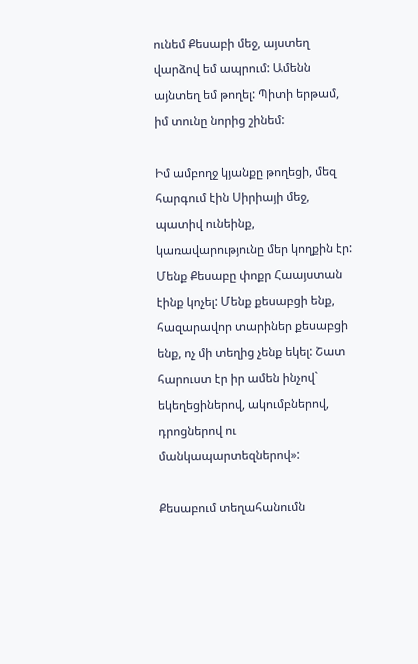ունեմ Քեսաբի մեջ, այստեղ վարձով եմ ապրում: Ամենն այնտեղ եմ թողել: Պիտի երթամ, իմ տունը նորից շինեմ:

Իմ ամբողջ կյանքը թողեցի, մեզ հարգում էին Սիրիայի մեջ, պատիվ ունեինք, կառավարությունը մեր կողքին էր: Մենք Քեսաբը փոքր Հաայստան էինք կոչել: Մենք քեսաբցի ենք, հազարավոր տարիներ քեսաբցի ենք, ոչ մի տեղից չենք եկել: Շատ հարուստ էր իր ամեն ինչով` եկեղեցիներով, ակումբներով, դրոցներով ու մանկապարտեզներով»:

Քեսաբում տեղահանումն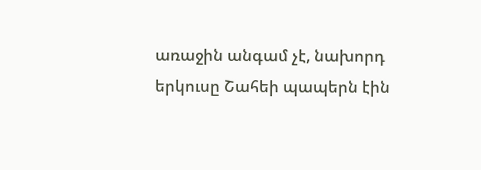առաջին անգամ չէ, նախորդ երկուսը Շահեի պապերն էին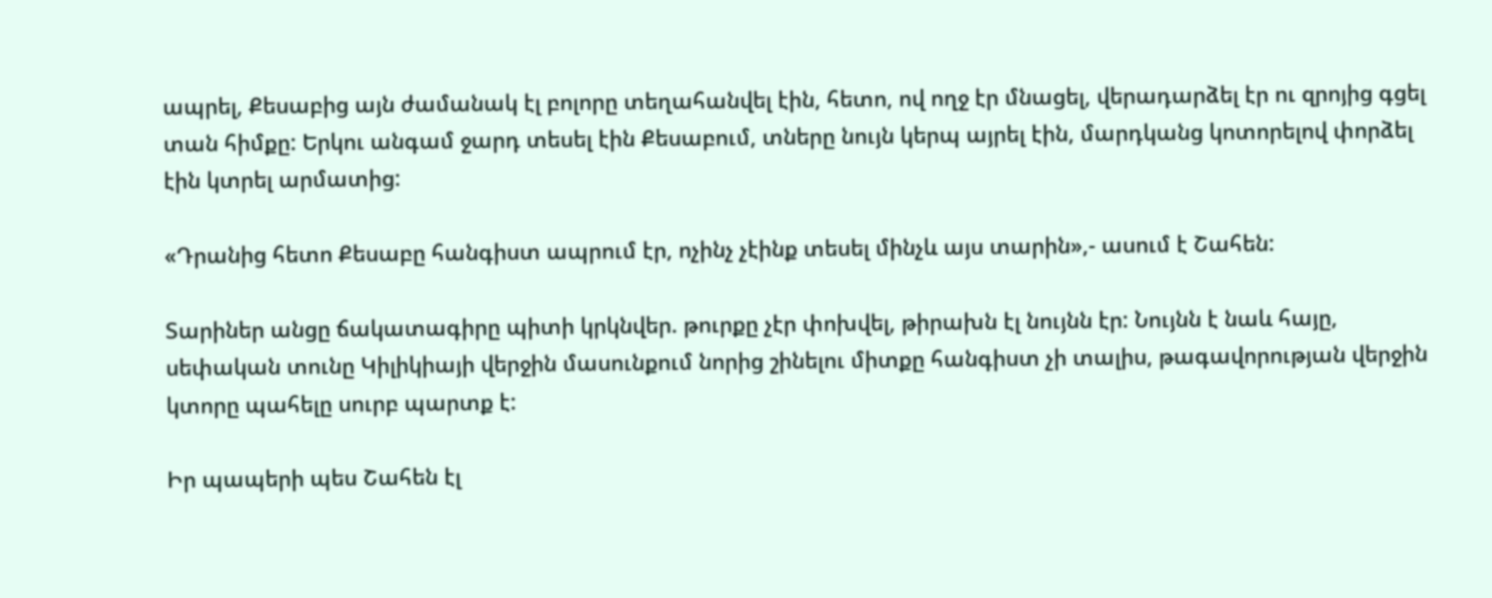ապրել, Քեսաբից այն ժամանակ էլ բոլորը տեղահանվել էին, հետո, ով ողջ էր մնացել, վերադարձել էր ու զրոյից գցել տան հիմքը: Երկու անգամ ջարդ տեսել էին Քեսաբում, տները նույն կերպ այրել էին, մարդկանց կոտորելով փորձել էին կտրել արմատից:

«Դրանից հետո Քեսաբը հանգիստ ապրում էր, ոչինչ չէինք տեսել մինչև այս տարին»,- ասում է Շահեն:

Տարիներ անցը ճակատագիրը պիտի կրկնվեր. թուրքը չէր փոխվել, թիրախն էլ նույնն էր: Նույնն է նաև հայը, սեփական տունը Կիլիկիայի վերջին մասունքում նորից շինելու միտքը հանգիստ չի տալիս, թագավորության վերջին կտորը պահելը սուրբ պարտք է:

Իր պապերի պես Շահեն էլ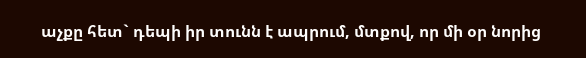աչքը հետ` դեպի իր տունն է ապրում, մտքով, որ մի օր նորից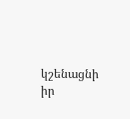կշենացնի իր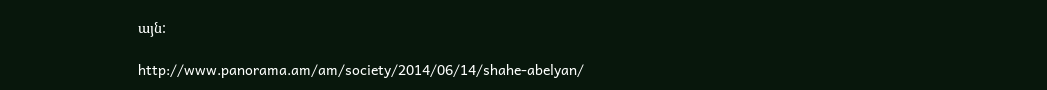այն:

http://www.panorama.am/am/society/2014/06/14/shahe-abelyan/